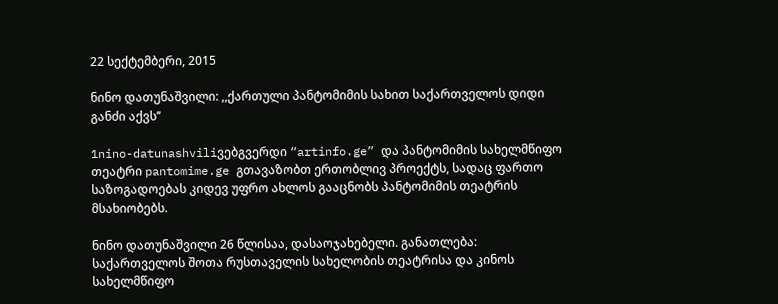22 სექტემბერი, 2015

ნინო დათუნაშვილი: ,,ქართული პანტომიმის სახით საქართველოს დიდი განძი აქვს’’

1nino-datunashviliვებგვერდი “artinfo.ge” და პანტომიმის სახელმწიფო თეატრი pantomime.ge გთავაზობთ ერთობლივ პროექტს, სადაც ფართო საზოგადოებას კიდევ უფრო ახლოს გააცნობს პანტომიმის თეატრის მსახიობებს.

ნინო დათუნაშვილი 26 წლისაა, დასაოჯახებელი. განათლება: საქართველოს შოთა რუსთაველის სახელობის თეატრისა და კინოს სახელმწიფო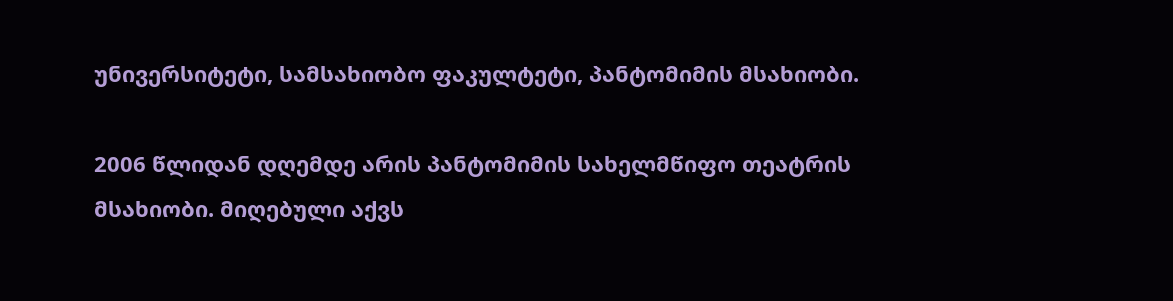უნივერსიტეტი, სამსახიობო ფაკულტეტი, პანტომიმის მსახიობი.

2006 წლიდან დღემდე არის პანტომიმის სახელმწიფო თეატრის მსახიობი. მიღებული აქვს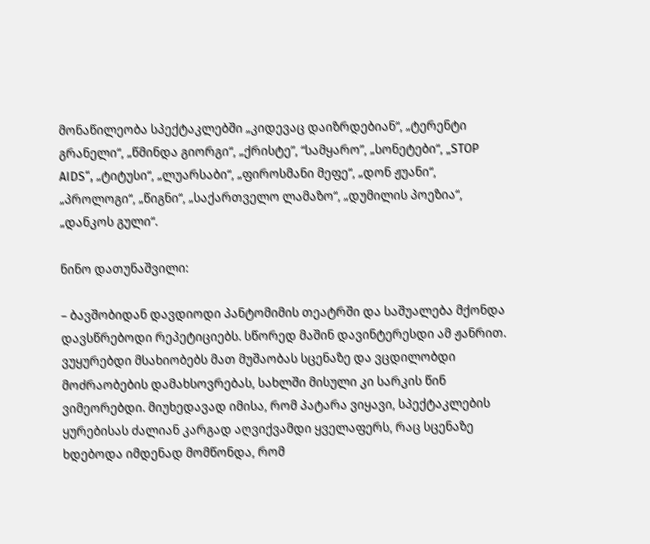მონაწილეობა სპექტაკლებში „კიდევაც დაიზრდებიან“, „ტერენტი გრანელი“, „წმინდა გიორგი“, „ქრისტე”, “სამყარო”, „სონეტები“, „STOP AIDS“, „ტიტუსი“, „ლუარსაბი“, „ფიროსმანი მეფე“, „დონ ჟუანი“, „პროლოგი“, „წიგნი“, „საქართველო ლამაზო“, „დუმილის პოეზია“, „დანკოს გული“.

ნინო დათუნაშვილი:

– ბავშობიდან დავდიოდი პანტომიმის თეატრში და საშუალება მქონდა დავსწრებოდი რეპეტიციებს. სწორედ მაშინ დავინტერესდი ამ ჟანრით. ვუყურებდი მსახიობებს მათ მუშაობას სცენაზე და ვცდილობდი მოძრაობების დამახსოვრებას, სახლში მისული კი სარკის წინ ვიმეორებდი. მიუხედავად იმისა, რომ პატარა ვიყავი, სპექტაკლების ყურებისას ძალიან კარგად აღვიქვამდი ყველაფერს, რაც სცენაზე ხდებოდა იმდენად მომწონდა, რომ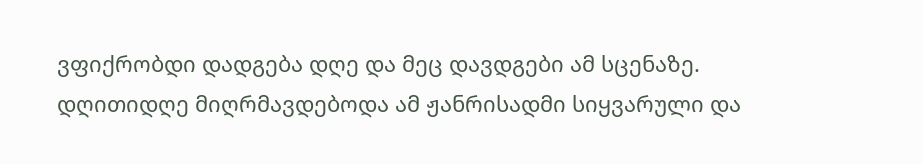ვფიქრობდი დადგება დღე და მეც დავდგები ამ სცენაზე. დღითიდღე მიღრმავდებოდა ამ ჟანრისადმი სიყვარული და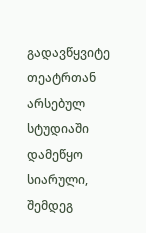გადავწყვიტე თეატრთან არსებულ სტუდიაში დამეწყო სიარული, შემდეგ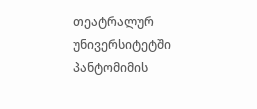თეატრალურ უნივერსიტეტში პანტომიმის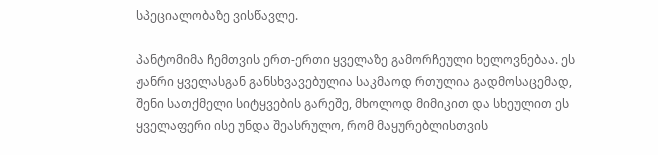სპეციალობაზე ვისწავლე.

პანტომიმა ჩემთვის ერთ-ერთი ყველაზე გამორჩეული ხელოვნებაა. ეს ჟანრი ყველასგან განსხვავებულია საკმაოდ რთულია გადმოსაცემად, შენი სათქმელი სიტყვების გარეშე, მხოლოდ მიმიკით და სხეულით ეს ყველაფერი ისე უნდა შეასრულო, რომ მაყურებლისთვის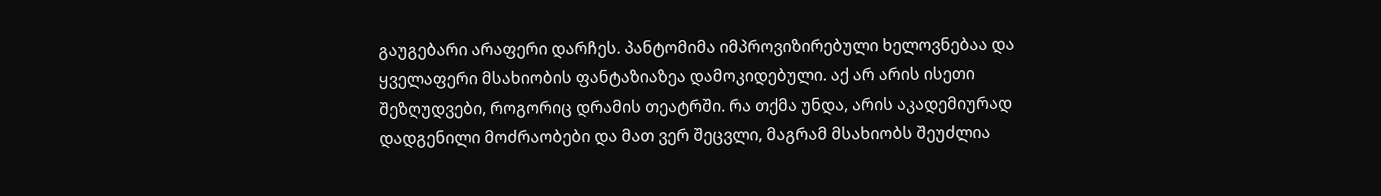გაუგებარი არაფერი დარჩეს. პანტომიმა იმპროვიზირებული ხელოვნებაა და ყველაფერი მსახიობის ფანტაზიაზეა დამოკიდებული. აქ არ არის ისეთი შეზღუდვები, როგორიც დრამის თეატრში. რა თქმა უნდა, არის აკადემიურად დადგენილი მოძრაობები და მათ ვერ შეცვლი, მაგრამ მსახიობს შეუძლია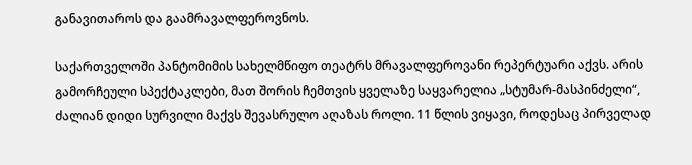განავითაროს და გაამრავალფეროვნოს.

საქართველოში პანტომიმის სახელმწიფო თეატრს მრავალფეროვანი რეპერტუარი აქვს. არის გამორჩეული სპექტაკლები, მათ შორის ჩემთვის ყველაზე საყვარელია „სტუმარ-მასპინძელი“, ძალიან დიდი სურვილი მაქვს შევასრულო აღაზას როლი. 11 წლის ვიყავი, როდესაც პირველად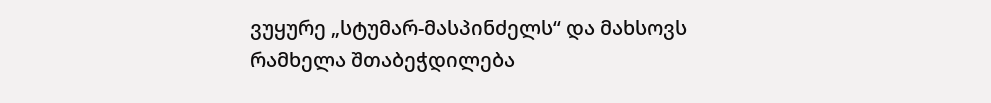ვუყურე „სტუმარ-მასპინძელს“ და მახსოვს რამხელა შთაბეჭდილება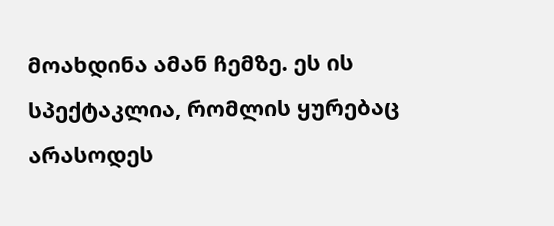მოახდინა ამან ჩემზე. ეს ის სპექტაკლია, რომლის ყურებაც არასოდეს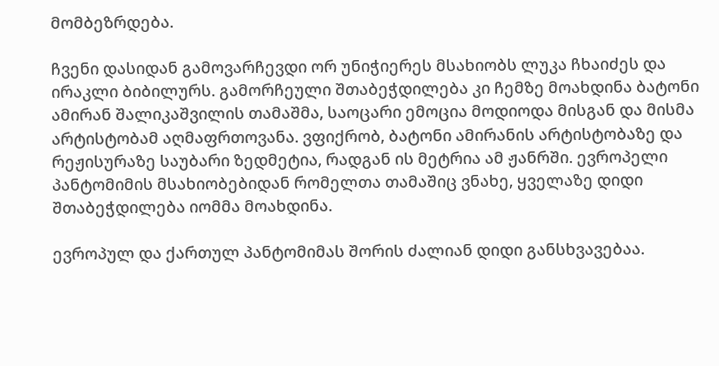მომბეზრდება.

ჩვენი დასიდან გამოვარჩევდი ორ უნიჭიერეს მსახიობს ლუკა ჩხაიძეს და ირაკლი ბიბილურს. გამორჩეული შთაბეჭდილება კი ჩემზე მოახდინა ბატონი ამირან შალიკაშვილის თამაშმა, საოცარი ემოცია მოდიოდა მისგან და მისმა არტისტობამ აღმაფრთოვანა. ვფიქრობ, ბატონი ამირანის არტისტობაზე და რეჟისურაზე საუბარი ზედმეტია, რადგან ის მეტრია ამ ჟანრში. ევროპელი პანტომიმის მსახიობებიდან რომელთა თამაშიც ვნახე, ყველაზე დიდი შთაბეჭდილება იომმა მოახდინა.

ევროპულ და ქართულ პანტომიმას შორის ძალიან დიდი განსხვავებაა.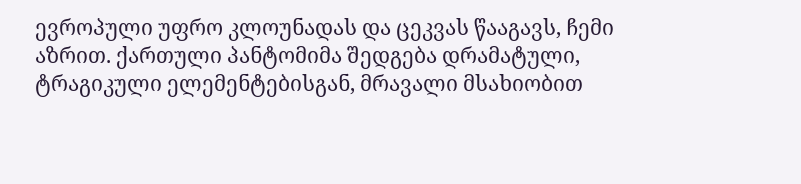ევროპული უფრო კლოუნადას და ცეკვას წააგავს, ჩემი აზრით. ქართული პანტომიმა შედგება დრამატული, ტრაგიკული ელემენტებისგან, მრავალი მსახიობით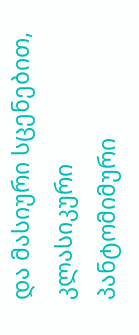და მასიური სცენებით, კლასიკური პანტომიმური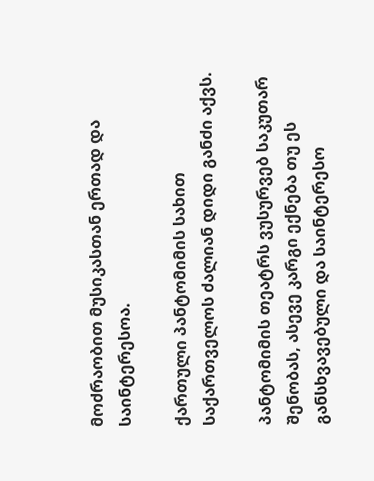მოძრაობით მუსიკასთან ერთად და საინტერესოა.

ქართული პანტომიმის სახით საქართველოს ძალიან დიდი განძი აქვს.

პანტომიმის თეატრს ვუსურვებ საკუთარ შენობას, ასევე კარგი ექნება თუ ეს განსხვავებული და საინტერესო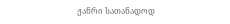ჟანრი სათანადოდ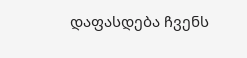დაფასდება ჩვენს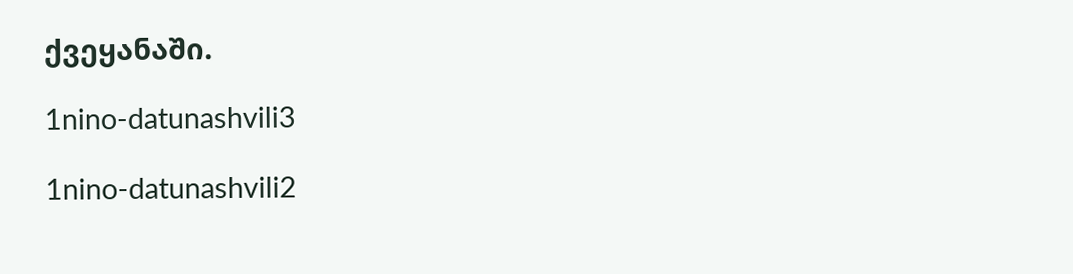ქვეყანაში.

1nino-datunashvili3

1nino-datunashvili2